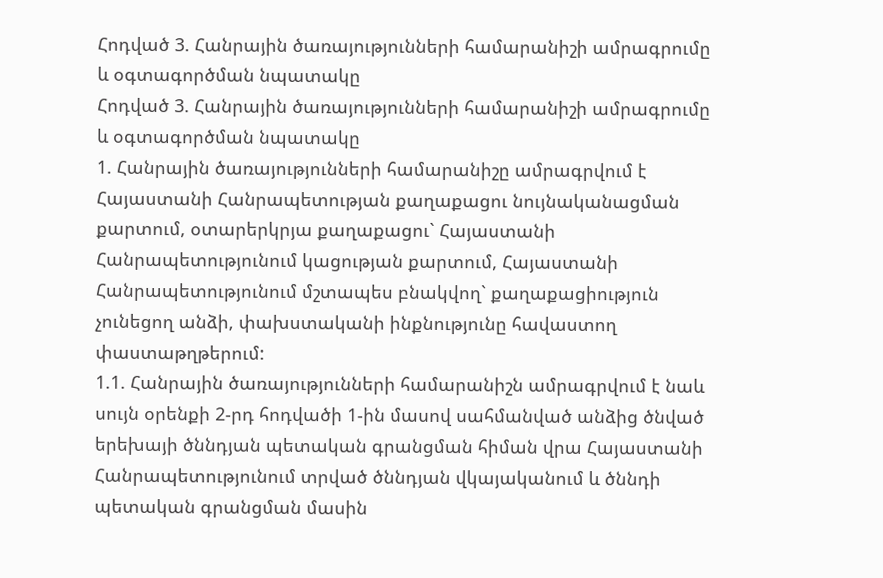Հոդված 3. Հանրային ծառայությունների համարանիշի ամրագրումը և օգտագործման նպատակը
Հոդված 3. Հանրային ծառայությունների համարանիշի ամրագրումը և օգտագործման նպատակը
1. Հանրային ծառայությունների համարանիշը ամրագրվում է Հայաստանի Հանրապետության քաղաքացու նույնականացման քարտում, օտարերկրյա քաղաքացու` Հայաստանի Հանրապետությունում կացության քարտում, Հայաստանի Հանրապետությունում մշտապես բնակվող` քաղաքացիություն չունեցող անձի, փախստականի ինքնությունը հավաստող փաստաթղթերում:
1.1. Հանրային ծառայությունների համարանիշն ամրագրվում է նաև սույն օրենքի 2-րդ հոդվածի 1-ին մասով սահմանված անձից ծնված երեխայի ծննդյան պետական գրանցման հիման վրա Հայաստանի Հանրապետությունում տրված ծննդյան վկայականում և ծննդի պետական գրանցման մասին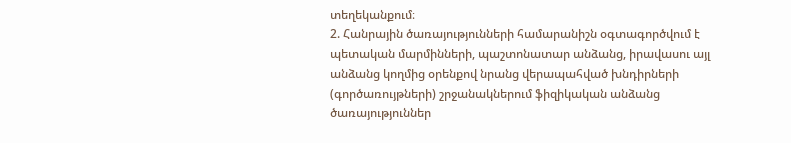տեղեկանքում։
2. Հանրային ծառայությունների համարանիշն օգտագործվում է պետական մարմինների, պաշտոնատար անձանց, իրավասու այլ անձանց կողմից օրենքով նրանց վերապահված խնդիրների (գործառույթների) շրջանակներում ֆիզիկական անձանց ծառայություններ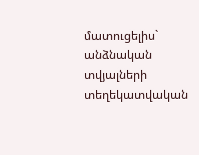մատուցելիս` անձնական տվյալների տեղեկատվական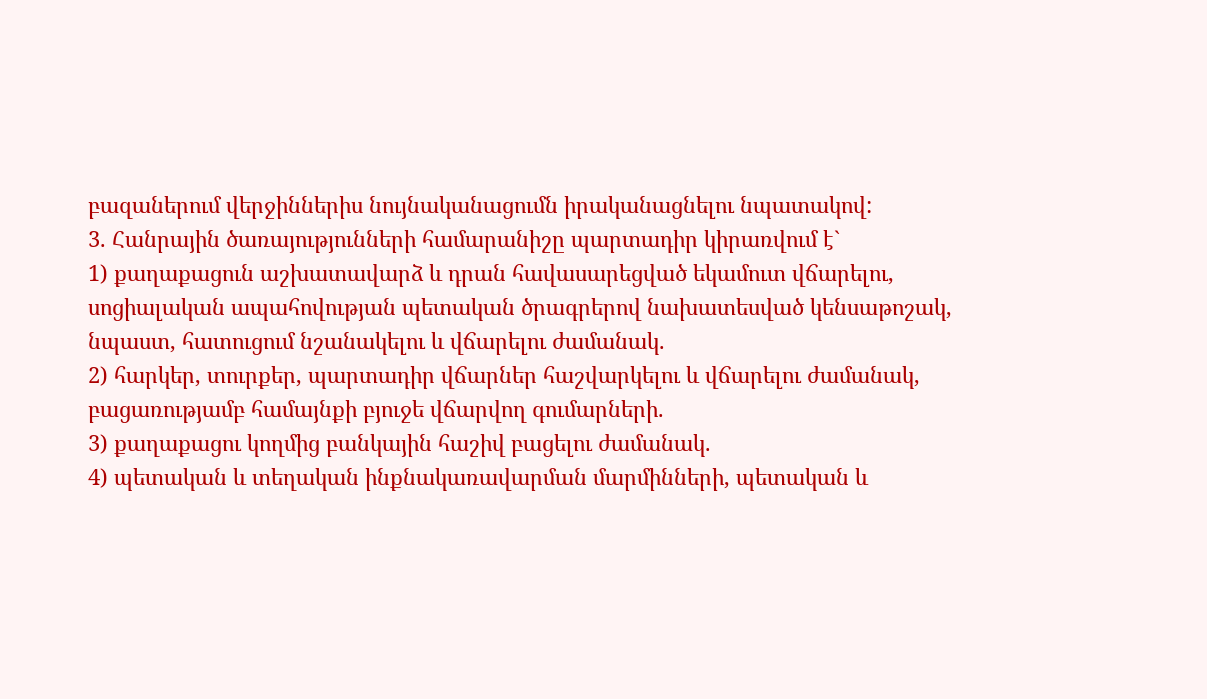բազաներում վերջիններիս նույնականացումն իրականացնելու նպատակով:
3. Հանրային ծառայությունների համարանիշը պարտադիր կիրառվում է`
1) քաղաքացուն աշխատավարձ և դրան հավասարեցված եկամուտ վճարելու, սոցիալական ապահովության պետական ծրագրերով նախատեսված կենսաթոշակ, նպաստ, հատուցում նշանակելու և վճարելու ժամանակ.
2) հարկեր, տուրքեր, պարտադիր վճարներ հաշվարկելու և վճարելու ժամանակ, բացառությամբ համայնքի բյուջե վճարվող գումարների.
3) քաղաքացու կողմից բանկային հաշիվ բացելու ժամանակ.
4) պետական և տեղական ինքնակառավարման մարմինների, պետական և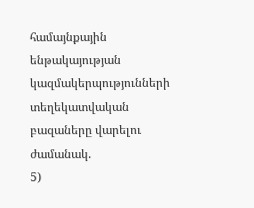համայնքային ենթակայության կազմակերպությունների տեղեկատվական բազաները վարելու ժամանակ.
5)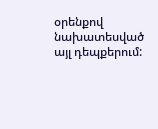օրենքով նախատեսված այլ դեպքերում: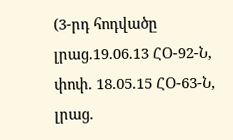(3-րդ հոդվածը լրաց.19.06.13 ՀՕ-92-Ն, փոփ. 18.05.15 ՀՕ-63-Ն, լրաց.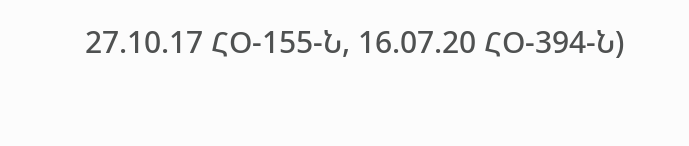27.10.17 ՀՕ-155-Ն, 16.07.20 ՀՕ-394-Ն)